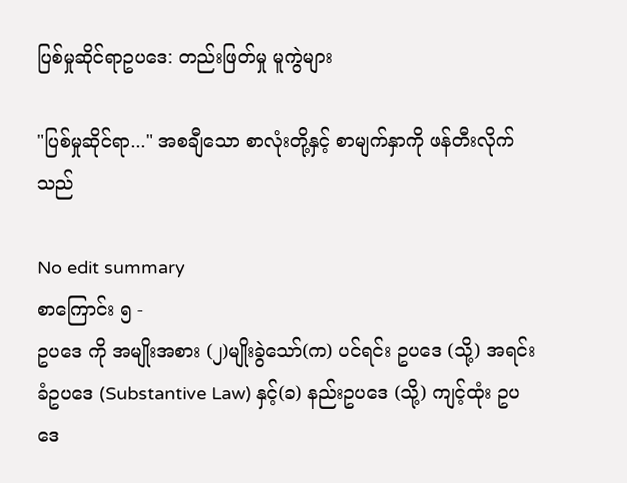ပြစ်မှုဆိုင်ရာဥပဒေ: တည်းဖြတ်မှု မူကွဲများ

"ပြစ်မှုဆိုင်ရာ..." အစချီသော စာလုံးတို့နှင့် စာမျက်နှာကို ဖန်တီးလိုက်သည်

No edit summary
စာကြောင်း ၅ -
ဥပဒေ ကို အမျိုးအစား (၂)မျိုးခွဲသော်(က) ပင်ရင်း ဥပဒေ (သို့) အရင်းခံဥပဒေ (Substantive Law) နှင့်(ခ) နည်းဥပဒေ (သို့) ကျင့်ထုံး ဥပဒေ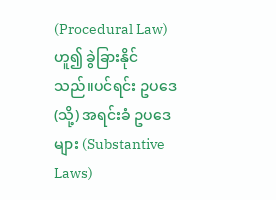(Procedural Law) ဟူ၍ ခွဲခြားနိုင်သည်။ပင်ရင်း ဥပဒေ (သို့) အရင်းခံ ဥပဒေများ (Substantive Laws)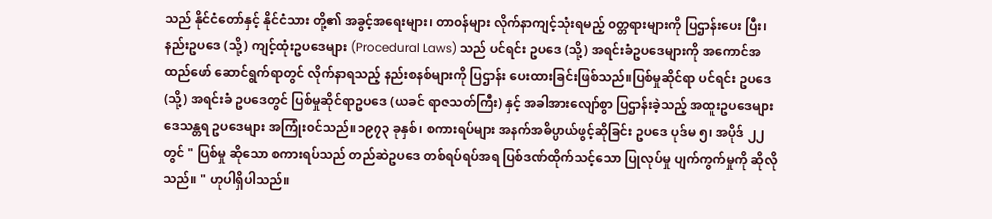သည် နိုင်ငံတော်နှင့် နိုင်ငံသား တို့၏ အခွင့်အရေးများ၊ တာ၀န်များ လိုက်နာကျင့်သုံးရမည့် ၀တ္တရားများကို ပြဌာန်းပေး ပြီး၊ နည်းဥပဒေ (သို့) ကျင့်ထုံးဥပဒေများ (Procedural Laws) သည် ပင်ရင်း ဥပဒေ (သို့) အရင်းခံဥပဒေများကို အကောင်အထည်ဖော် ဆောင်ရွက်ရာတွင် လိုက်နာရသည့် နည်းစနစ်များကို ပြဌာန်း ပေးထားခြင်းဖြစ်သည်။ပြစ်မှုဆိုင်ရာ ပင်ရင်း ဥပဒေ (သို့) အရင်းခံ ဥပဒေတွင် ပြစ်မှုဆိုင်ရာဥပဒေ (ယခင် ရာဇသတ်ကြီး) နှင့် အခါအားလျော်စွာ ပြဌာန်းခဲ့သည့် အထူးဥပဒေများ ဒေသန္တရ ဥပဒေများ အကြုံး၀င်သည်။၁၉၇၃ ခုနှစ်၊ စကားရပ်များ အနက်အဓိပ္ပာယ်ဖွင့်ဆိုခြင်း ဥပဒေ ပုဒ်မ ၅၊ အပိုဒ် ၂၂ တွင် " ပြစ်မှု ဆိုသော စကားရပ်သည် တည်ဆဲဥပဒေ တစ်ရပ်ရပ်အရ ပြစ်ဒဏ်ထိုက်သင့်သော ပြုလုပ်မှု ပျက်ကွက်မှုကို ဆိုလိုသည်။ " ဟုပါရှိပါသည်။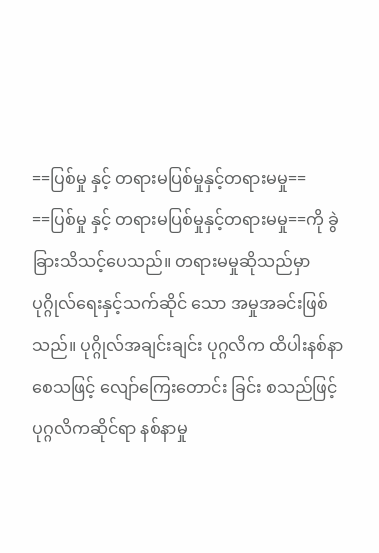==ပြစ်မှု နှင့် တရားမပြစ်မှုနှင့်တရားမမှု==
==ပြစ်မှု နှင့် တရားမပြစ်မှုနှင့်တရားမမှု==ကို ခွဲခြားသိသင့်ပေသည်။ တရားမမှုဆိုသည်မှာ ပုဂ္ဂိုလ်ရေးနှင့်သက်ဆိုင် သော အမှုအခင်းဖြစ်သည်။ ပုဂ္ဂိုလ်အချင်းချင်း ပုဂ္ဂလိက ထိပါးနစ်နာစေသဖြင့် လျော်ကြေးတောင်း ခြင်း စသည်ဖြင့် ပုဂ္ဂလိကဆိုင်ရာ နစ်နာမှု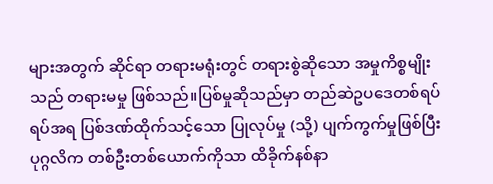များအတွက် ဆိုင်ရာ တရားမရုံးတွင် တရားစွဲဆိုသော အမှုကိစ္စမျိုးသည် တရားမမှု ဖြစ်သည်။ပြစ်မှုဆိုသည်မှာ တည်ဆဲဥပဒေတစ်ရပ်ရပ်အရ ပြစ်ဒဏ်ထိုက်သင့်သော ပြုလုပ်မှု (သို့) ပျက်ကွက်မှုဖြစ်ပြီး ပုဂ္ဂလိက တစ်ဦးတစ်ယောက်ကိုသာ ထိခိုက်နစ်နာ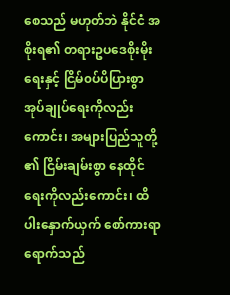စေသည် မဟုတ်ဘဲ နိုင်ငံ အစိုးရ၏ တရားဥပဒေစိုးမိုးရေးနှင့် ငြိမ်၀ပ်ပိပြားစွာ အုပ်ချုပ်ရေးကိုလည်းကောင်း၊ အများပြည်သူတို့ ၏ ငြိမ်းချမ်းစွာ နေထိုင်ရေးကိုလည်းကောင်း၊ ထိပါးနှောက်ယှက် စော်ကားရာရောက်သည်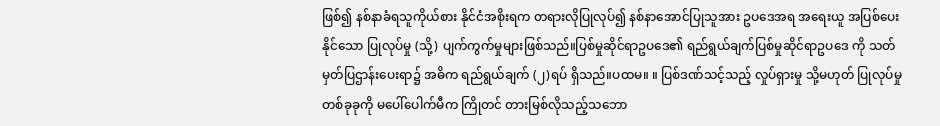ဖြစ်၍ နစ်နာခံရသူကိုယ်စား နိုင်ငံအစိုးရက တရားလိုပြုလုပ်၍ နစ်နာအောင်ပြုသူအား ဥပဒေအရ အရေးယူ အပြစ်ပေးနိုင်သော ပြုလုပ်မှု (သို့) ပျက်ကွက်မှုများဖြစ်သည်။ပြစ်မှုဆိုင်ရာဥပဒေ၏ ရည်ရွယ်ချက်ပြစ်မှုဆိုင်ရာဥပဒေ ကို သတ်မှတ်ပြဌာန်းပေးရာ၌ အဓိက ရည်ရွယ်ချက် (၂)ရပ် ရှိသည်။ပထမ။ ။ ပြစ်ဒဏ်သင့်သည့် လှုပ်ရှားမှု သို့မဟုတ် ပြုလုပ်မှုတစ်ခုခုကို မပေါ်ပေါက်မီက ကြိုတင် တားမြစ်လိုသည့်သဘော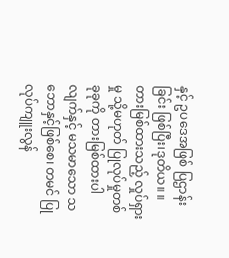နှင့် ဥပဒေအဖြစ် ပြဌာန်းခြင်း ဖြစ်ပြီး၊ဒုတိယ။ ။ တားမြစ်ထားသည့် လှုပ်ရှားမှု သို့မဟုတ် ပြုလုပ်မှုတစ်ခုခုကို တားမြစ်ထားပါလျက်နှင့် မသမာသော သဘောနှင့်ဖြစ်စေ၊ တမင် ပြုလုပ်ကျူးလွန်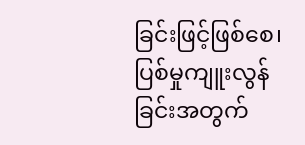ခြင်းဖြင့်ဖြစ်စေ၊ ပြစ်မှုကျူးလွန်ခြင်းအတွက်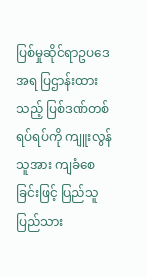ပြစ်မှုဆိုင်ရာဥပဒေအရ ပြဌာန်းထားသည့် ပြစ်ဒဏ်တစ်ရပ်ရပ်ကို ကျူးလွန်သူအား ကျခံစေခြင်းဖြင့် ပြည်သူပြည်သား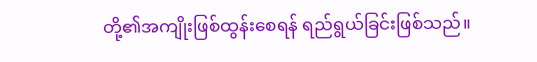တို့၏အကျိုးဖြစ်ထွန်းစေရန် ရည်ရွယ်ခြင်းဖြစ်သည်။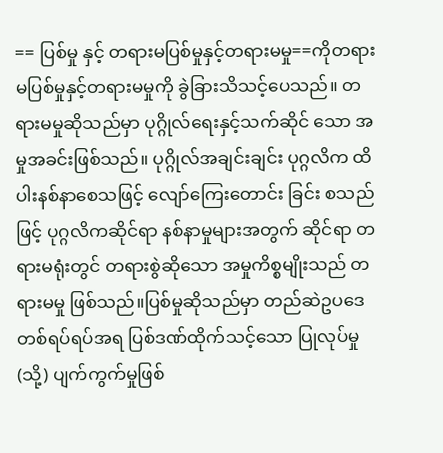== ပြစ်မှု နှင့် တရားမပြစ်မှုနှင့်တရားမမှု==ကိုတရားမပြစ်မှုနှင့်တရားမမှုကို ခွဲခြားသိသင့်ပေသည်။ တရားမမှုဆိုသည်မှာ ပုဂ္ဂိုလ်ရေးနှင့်သက်ဆိုင် သော အမှုအခင်းဖြစ်သည်။ ပုဂ္ဂိုလ်အချင်းချင်း ပုဂ္ဂလိက ထိပါးနစ်နာစေသဖြင့် လျော်ကြေးတောင်း ခြင်း စသည်ဖြင့် ပုဂ္ဂလိကဆိုင်ရာ နစ်နာမှုများအတွက် ဆိုင်ရာ တရားမရုံးတွင် တရားစွဲဆိုသော အမှုကိစ္စမျိုးသည် တရားမမှု ဖြစ်သည်။ပြစ်မှုဆိုသည်မှာ တည်ဆဲဥပဒေတစ်ရပ်ရပ်အရ ပြစ်ဒဏ်ထိုက်သင့်သော ပြုလုပ်မှု (သို့) ပျက်ကွက်မှုဖြစ်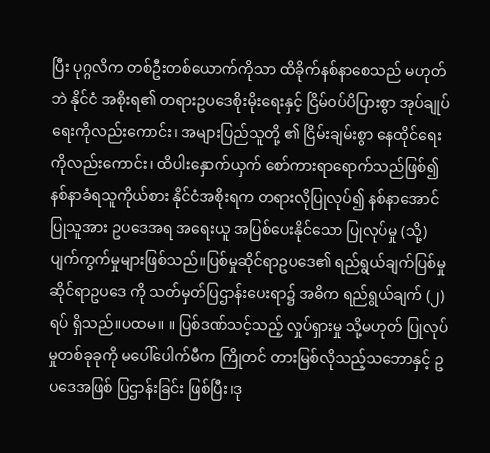ပြီး ပုဂ္ဂလိက တစ်ဦးတစ်ယောက်ကိုသာ ထိခိုက်နစ်နာစေသည် မဟုတ်ဘဲ နိုင်ငံ အစိုးရ၏ တရားဥပဒေစိုးမိုးရေးနှင့် ငြိမ်၀ပ်ပိပြားစွာ အုပ်ချုပ်ရေးကိုလည်းကောင်း၊ အများပြည်သူတို့ ၏ ငြိမ်းချမ်းစွာ နေထိုင်ရေးကိုလည်းကောင်း၊ ထိပါးနှောက်ယှက် စော်ကားရာရောက်သည်ဖြစ်၍ နစ်နာခံရသူကိုယ်စား နိုင်ငံအစိုးရက တရားလိုပြုလုပ်၍ နစ်နာအောင်ပြုသူအား ဥပဒေအရ အရေးယူ အပြစ်ပေးနိုင်သော ပြုလုပ်မှု (သို့) ပျက်ကွက်မှုများဖြစ်သည်။ပြစ်မှုဆိုင်ရာဥပဒေ၏ ရည်ရွယ်ချက်ပြစ်မှုဆိုင်ရာဥပဒေ ကို သတ်မှတ်ပြဌာန်းပေးရာ၌ အဓိက ရည်ရွယ်ချက် (၂)ရပ် ရှိသည်။ပထမ။ ။ ပြစ်ဒဏ်သင့်သည့် လှုပ်ရှားမှု သို့မဟုတ် ပြုလုပ်မှုတစ်ခုခုကို မပေါ်ပေါက်မီက ကြိုတင် တားမြစ်လိုသည့်သဘောနှင့် ဥပဒေအဖြစ် ပြဌာန်းခြင်း ဖြစ်ပြီး၊ဒု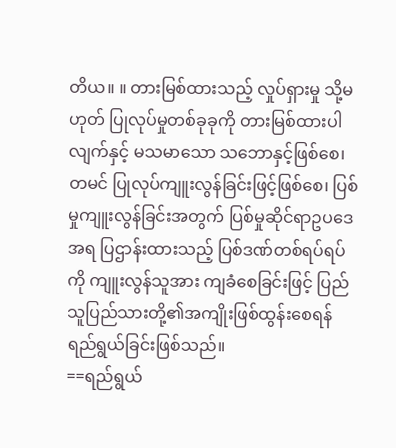တိယ။ ။ တားမြစ်ထားသည့် လှုပ်ရှားမှု သို့မဟုတ် ပြုလုပ်မှုတစ်ခုခုကို တားမြစ်ထားပါလျက်နှင့် မသမာသော သဘောနှင့်ဖြစ်စေ၊ တမင် ပြုလုပ်ကျူးလွန်ခြင်းဖြင့်ဖြစ်စေ၊ ပြစ်မှုကျူးလွန်ခြင်းအတွက် ပြစ်မှုဆိုင်ရာဥပဒေအရ ပြဌာန်းထားသည့် ပြစ်ဒဏ်တစ်ရပ်ရပ်ကို ကျူးလွန်သူအား ကျခံစေခြင်းဖြင့် ပြည်သူပြည်သားတို့၏အကျိုးဖြစ်ထွန်းစေရန် ရည်ရွယ်ခြင်းဖြစ်သည်။
==ရည်ရွယ်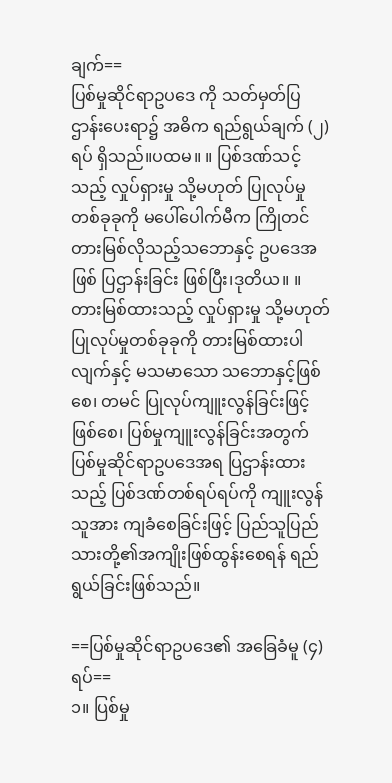ချက်==
ပြစ်မှုဆိုင်ရာဥပဒေ ကို သတ်မှတ်ပြဌာန်းပေးရာ၌ အဓိက ရည်ရွယ်ချက် (၂)ရပ် ရှိသည်။ပထမ။ ။ ပြစ်ဒဏ်သင့်သည့် လှုပ်ရှားမှု သို့မဟုတ် ပြုလုပ်မှုတစ်ခုခုကို မပေါ်ပေါက်မီက ကြိုတင် တားမြစ်လိုသည့်သဘောနှင့် ဥပဒေအဖြစ် ပြဌာန်းခြင်း ဖြစ်ပြီး၊ဒုတိယ။ ။ တားမြစ်ထားသည့် လှုပ်ရှားမှု သို့မဟုတ် ပြုလုပ်မှုတစ်ခုခုကို တားမြစ်ထားပါလျက်နှင့် မသမာသော သဘောနှင့်ဖြစ်စေ၊ တမင် ပြုလုပ်ကျူးလွန်ခြင်းဖြင့်ဖြစ်စေ၊ ပြစ်မှုကျူးလွန်ခြင်းအတွက် ပြစ်မှုဆိုင်ရာဥပဒေအရ ပြဌာန်းထားသည့် ပြစ်ဒဏ်တစ်ရပ်ရပ်ကို ကျူးလွန်သူအား ကျခံစေခြင်းဖြင့် ပြည်သူပြည်သားတို့၏အကျိုးဖြစ်ထွန်းစေရန် ရည်ရွယ်ခြင်းဖြစ်သည်။

==ပြစ်မှုဆိုင်ရာဥပဒေ၏ အခြေခံမူ (၄)ရပ်==
၁။ ပြစ်မှု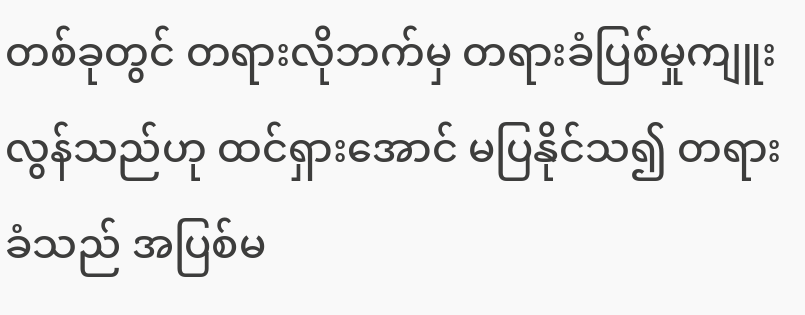တစ်ခုတွင် တရားလိုဘက်မှ တရားခံပြစ်မှုကျူးလွန်သည်ဟု ထင်ရှားအောင် မပြနိုင်သ၍ တရားခံသည် အပြစ်မ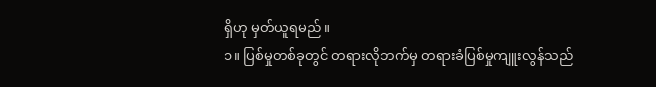ရှိဟု မှတ်ယူရမည်။
၁။ ပြစ်မှုတစ်ခုတွင် တရားလိုဘက်မှ တရားခံပြစ်မှုကျူးလွန်သည်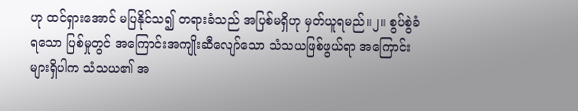ဟု ထင်ရှားအောင် မပြနိုင်သ၍ တရားခံသည် အပြစ်မရှိဟု မှတ်ယူရမည်။၂။ စွပ်စွဲခံရသော ပြစ်မှုတွင် အကြောင်းအကျိုးဆီလျော်သော သံသယဖြစ်ဖွယ်ရာ အကြောင်းများရှိပါက သံသယ၏ အ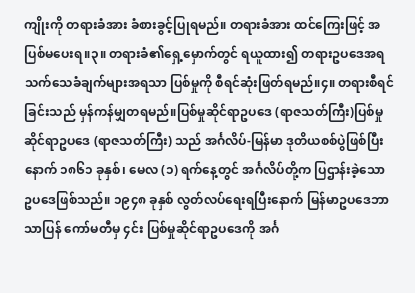ကျိုးကို တရားခံအား ခံစားခွင့်ပြုရမည်။ တရားခံအား ထင်ကြေးဖြင့် အပြစ်မပေးရ။၃။ တရားခံ၏ရှေ့မှောက်တွင် ရယူထား၍ တရားဥပဒေအရ သက်သေခံချက်များအရသာ ပြစ်မှုကို စီရင်ဆုံးဖြတ်ရမည်။၄။ တရားစီရင်ခြင်းသည် မှန်ကန်မျှတရမည်။ပြစ်မှုဆိုင်ရာဥပဒေ (ရာဇသတ်ကြီး)ပြစ်မှုဆိုင်ရာဥပဒေ (ရာဇသတ်ကြီး) သည် အင်္ဂလိပ်-မြန်မာ ဒုတိယစစ်ပွဲဖြစ်ပြီးနောက် ၁၈၆၁ ခုနှစ်၊ မေလ (၁) ရက်နေ့တွင် အင်္ဂလိပ်တို့က ပြဌာန်းခဲ့သော ဥပဒေဖြစ်သည်။ ၁၉၄၈ ခုနှစ် လွတ်လပ်ရေးရပြီးနောက် မြန်မာဥပဒေဘာသာပြန် ကော်မတီမှ ၄င်း ပြစ်မှုဆိုင်ရာဥပဒေကို အင်္ဂ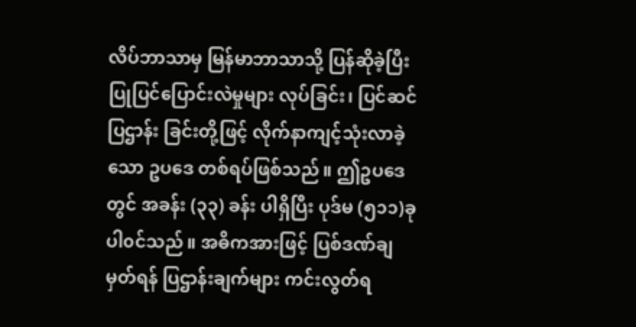လိပ်ဘာသာမှ မြန်မာဘာသာသို့ ပြန်ဆိုခဲ့ပြီး ပြုပြင်ပြောင်းလဲမှုများ လုပ်ခြင်း၊ ပြင်ဆင်ပြဌာန်း ခြင်းတို့ဖြင့် လိုက်နာကျင့်သုံးလာခဲ့သော ဥပဒေ တစ်ရပ်ဖြစ်သည်။ ဤဥပဒေတွင် အခန်း (၃၃) ခန်း ပါရှိပြီး ပုဒ်မ (၅၁၁)ခု ပါ၀င်သည်။ အဓိကအားဖြင့် ပြစ်ဒဏ်ချမှတ်ရန် ပြဌာန်းချက်များ ကင်းလွတ်ရ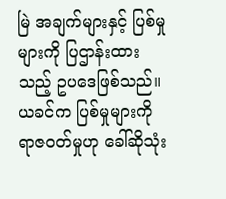မြဲ အချက်များနှင့် ပြစ်မှုများကို ပြဌာန်းထားသည့် ဥပဒေဖြစ်သည်။ယခင်က ပြစ်မှုများကို ရာဇ၀တ်မှုဟု ခေါ်ဆိုသုံး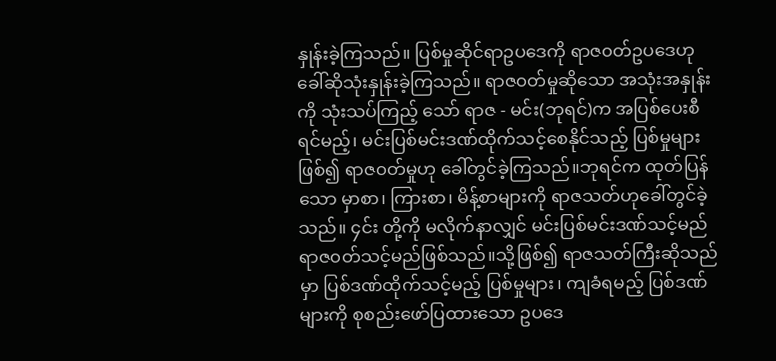နှုန်းခဲ့ကြသည်။ ပြစ်မှုဆိုင်ရာဥပဒေကို ရာဇ၀တ်ဥပဒေဟု ခေါ်ဆိုသုံးနှုန်းခဲ့ကြသည်။ ရာဇ၀တ်မှုဆိုသော အသုံးအနှုန်းကို သုံးသပ်ကြည့် သော် ရာဇ - မင်း(ဘုရင်)က အပြစ်ပေးစီရင်မည့်၊ မင်းပြစ်မင်းဒဏ်ထိုက်သင့်စေနိုင်သည့် ပြစ်မှုများ ဖြစ်၍ ရာဇ၀တ်မှုဟု ခေါ်တွင်ခဲ့ကြသည်။ဘုရင်က ထုတ်ပြန်သော မှာစာ၊ ကြားစာ၊ မိန့်စာများကို ရာဇသတ်ဟုခေါ်တွင်ခဲ့သည်။ ၄င်း တို့ကို မလိုက်နာလျှင် မင်းပြစ်မင်းဒဏ်သင့်မည် ရာဇ၀တ်သင့်မည်ဖြစ်သည်။သို့ဖြစ်၍ ရာဇသတ်ကြီးဆိုသည်မှာ ပြစ်ဒဏ်ထိုက်သင့်မည့် ပြစ်မှုများ၊ ကျခံရမည့် ပြစ်ဒဏ် များကို စုစည်းဖော်ပြထားသော ဥပဒေ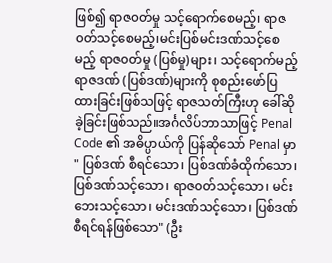ဖြစ်၍ ရာဇ၀တ်မှု သင့်ရောက်စေမည့်၊ ရာဇ၀တ်သင့်စေမည့်၊မင်းပြစ်မင်းဒဏ်သင့်စေမည့် ရာဇ၀တ်မှု (ပြစ်မှု)များ၊ သင့်ရောက်မည့်ရာဇဒဏ် (ပြစ်ဒဏ်)များကို စုစည်းဖော်ပြထားခြင်းဖြစ်သဖြင့် ရာဇသတ်ကြီးဟု ခေါ်ဆိုခဲ့ခြင်းဖြစ်သည်။အင်္ဂလိပ်ဘာသာဖြင့် Penal Code ၏ အဓိပ္ပာယ်ကို ပြန်ဆိုသော် Penal မှာ " ပြစ်ဒဏ် စီရင်သော၊ ပြစ်ဒဏ်ခံထိုက်သော၊ ပြစ်ဒဏ်သင့်သော၊ ရာဇ၀တ်သင့်သော၊ မင်းဘေးသင့်သော၊ မင်းဒဏ်သင့်သော၊ ပြစ်ဒဏ်စီရင်ရန်ဖြစ်သော" (ဦး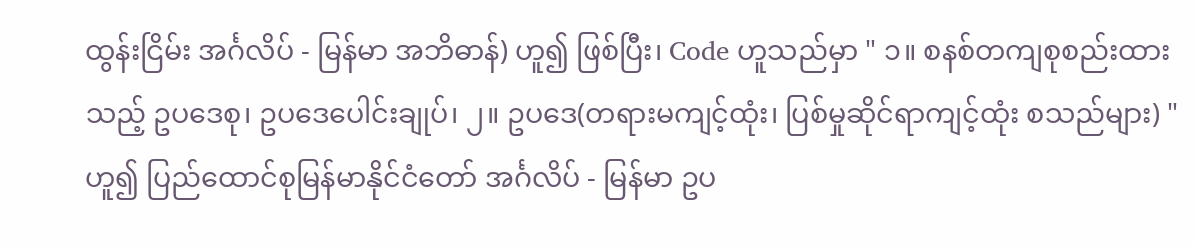ထွန်းငြိမ်း အင်္ဂလိပ် - မြန်မာ အဘိဓာန်) ဟူ၍ ဖြစ်ပြီး၊ Code ဟူသည်မှာ " ၁။ စနစ်တကျစုစည်းထားသည့် ဥပဒေစု၊ ဥပဒေပေါင်းချုပ်၊ ၂။ ဥပဒေ(တရားမကျင့်ထုံး၊ ပြစ်မှုဆိုင်ရာကျင့်ထုံး စသည်များ) " ဟူ၍ ပြည်ထောင်စုမြန်မာနိုင်ငံတော် အင်္ဂလိပ် - မြန်မာ ဥပ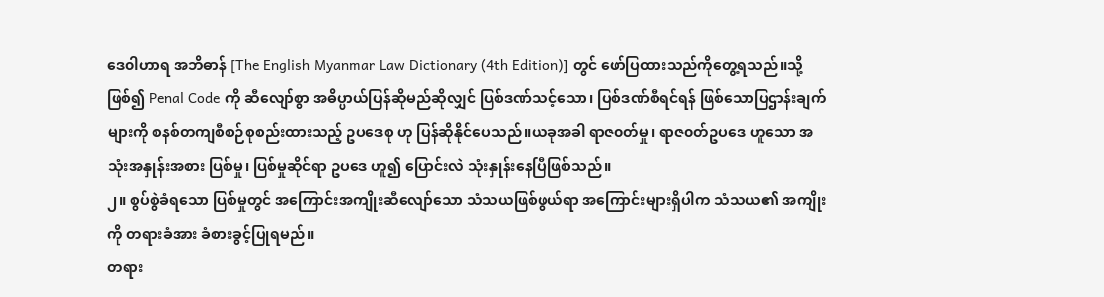ဒေ၀ါဟာရ အဘိဓာန် [The English Myanmar Law Dictionary (4th Edition)] တွင် ဖော်ပြထားသည်ကိုတွေ့ရသည်။သို့ဖြစ်၍ Penal Code ကို ဆီလျော်စွာ အဓိပ္ပာယ်ပြန်ဆိုမည်ဆိုလျှင် ပြစ်ဒဏ်သင့်သော၊ ပြစ်ဒဏ်စီရင်ရန် ဖြစ်သောပြဌာန်းချက်များကို စနစ်တကျစီစဉ်စုစည်းထားသည့် ဥပဒေစု ဟု ပြန်ဆိုနိုင်ပေသည်။ယခုအခါ ရာဇ၀တ်မှု၊ ရာဇ၀တ်ဥပဒေ ဟူသော အသုံးအနှုန်းအစား ပြစ်မှု၊ ပြစ်မှုဆိုင်ရာ ဥပဒေ ဟူ၍ ပြောင်းလဲ သုံးနှုန်းနေပြီဖြစ်သည်။
၂။ စွပ်စွဲခံရသော ပြစ်မှုတွင် အကြောင်းအကျိုးဆီလျော်သော သံသယဖြစ်ဖွယ်ရာ အကြောင်းများရှိပါက သံသယ၏ အကျိုးကို တရားခံအား ခံစားခွင့်ပြုရမည်။
တရား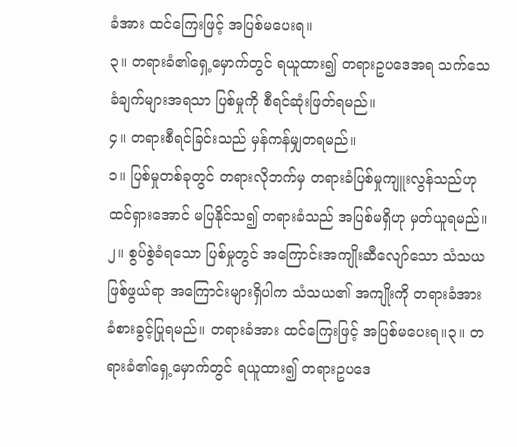ခံအား ထင်ကြေးဖြင့် အပြစ်မပေးရ။
၃။ တရားခံ၏ရှေ့မှောက်တွင် ရယူထား၍ တရားဥပဒေအရ သက်သေခံချက်များအရသာ ပြစ်မှုကို စီရင်ဆုံးဖြတ်ရမည်။
၄။ တရားစီရင်ခြင်းသည် မှန်ကန်မျှတရမည်။
၁။ ပြစ်မှုတစ်ခုတွင် တရားလိုဘက်မှ တရားခံပြစ်မှုကျူးလွန်သည်ဟု ထင်ရှားအောင် မပြနိုင်သ၍ တရားခံသည် အပြစ်မရှိဟု မှတ်ယူရမည်။၂။ စွပ်စွဲခံရသော ပြစ်မှုတွင် အကြောင်းအကျိုးဆီလျော်သော သံသယဖြစ်ဖွယ်ရာ အကြောင်းများရှိပါက သံသယ၏ အကျိုးကို တရားခံအား ခံစားခွင့်ပြုရမည်။ တရားခံအား ထင်ကြေးဖြင့် အပြစ်မပေးရ။၃။ တရားခံ၏ရှေ့မှောက်တွင် ရယူထား၍ တရားဥပဒေ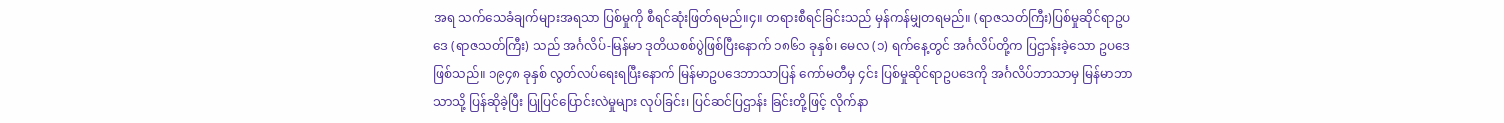အရ သက်သေခံချက်များအရသာ ပြစ်မှုကို စီရင်ဆုံးဖြတ်ရမည်။၄။ တရားစီရင်ခြင်းသည် မှန်ကန်မျှတရမည်။ (ရာဇသတ်ကြီး)ပြစ်မှုဆိုင်ရာဥပဒေ (ရာဇသတ်ကြီး) သည် အင်္ဂလိပ်-မြန်မာ ဒုတိယစစ်ပွဲဖြစ်ပြီးနောက် ၁၈၆၁ ခုနှစ်၊ မေလ (၁) ရက်နေ့တွင် အင်္ဂလိပ်တို့က ပြဌာန်းခဲ့သော ဥပဒေဖြစ်သည်။ ၁၉၄၈ ခုနှစ် လွတ်လပ်ရေးရပြီးနောက် မြန်မာဥပဒေဘာသာပြန် ကော်မတီမှ ၄င်း ပြစ်မှုဆိုင်ရာဥပဒေကို အင်္ဂလိပ်ဘာသာမှ မြန်မာဘာသာသို့ ပြန်ဆိုခဲ့ပြီး ပြုပြင်ပြောင်းလဲမှုများ လုပ်ခြင်း၊ ပြင်ဆင်ပြဌာန်း ခြင်းတို့ဖြင့် လိုက်နာ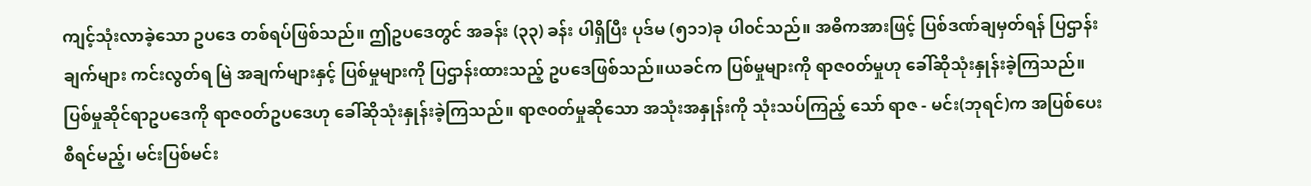ကျင့်သုံးလာခဲ့သော ဥပဒေ တစ်ရပ်ဖြစ်သည်။ ဤဥပဒေတွင် အခန်း (၃၃) ခန်း ပါရှိပြီး ပုဒ်မ (၅၁၁)ခု ပါ၀င်သည်။ အဓိကအားဖြင့် ပြစ်ဒဏ်ချမှတ်ရန် ပြဌာန်းချက်များ ကင်းလွတ်ရ မြဲ အချက်များနှင့် ပြစ်မှုများကို ပြဌာန်းထားသည့် ဥပဒေဖြစ်သည်။ယခင်က ပြစ်မှုများကို ရာဇ၀တ်မှုဟု ခေါ်ဆိုသုံးနှုန်းခဲ့ကြသည်။ ပြစ်မှုဆိုင်ရာဥပဒေကို ရာဇ၀တ်ဥပဒေဟု ခေါ်ဆိုသုံးနှုန်းခဲ့ကြသည်။ ရာဇ၀တ်မှုဆိုသော အသုံးအနှုန်းကို သုံးသပ်ကြည့် သော် ရာဇ - မင်း(ဘုရင်)က အပြစ်ပေးစီရင်မည့်၊ မင်းပြစ်မင်း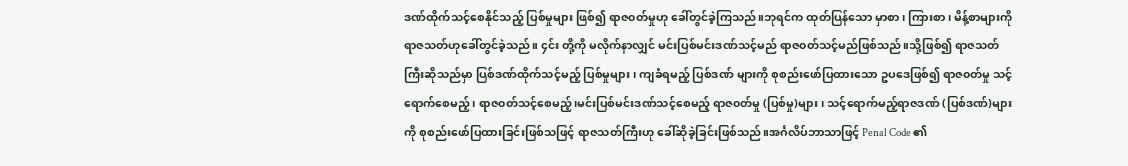ဒဏ်ထိုက်သင့်စေနိုင်သည့် ပြစ်မှုများ ဖြစ်၍ ရာဇ၀တ်မှုဟု ခေါ်တွင်ခဲ့ကြသည်။ဘုရင်က ထုတ်ပြန်သော မှာစာ၊ ကြားစာ၊ မိန့်စာများကို ရာဇသတ်ဟုခေါ်တွင်ခဲ့သည်။ ၄င်း တို့ကို မလိုက်နာလျှင် မင်းပြစ်မင်းဒဏ်သင့်မည် ရာဇ၀တ်သင့်မည်ဖြစ်သည်။သို့ဖြစ်၍ ရာဇသတ်ကြီးဆိုသည်မှာ ပြစ်ဒဏ်ထိုက်သင့်မည့် ပြစ်မှုများ၊ ကျခံရမည့် ပြစ်ဒဏ် များကို စုစည်းဖော်ပြထားသော ဥပဒေဖြစ်၍ ရာဇ၀တ်မှု သင့်ရောက်စေမည့်၊ ရာဇ၀တ်သင့်စေမည့်၊မင်းပြစ်မင်းဒဏ်သင့်စေမည့် ရာဇ၀တ်မှု (ပြစ်မှု)များ၊ သင့်ရောက်မည့်ရာဇဒဏ် (ပြစ်ဒဏ်)များကို စုစည်းဖော်ပြထားခြင်းဖြစ်သဖြင့် ရာဇသတ်ကြီးဟု ခေါ်ဆိုခဲ့ခြင်းဖြစ်သည်။အင်္ဂလိပ်ဘာသာဖြင့် Penal Code ၏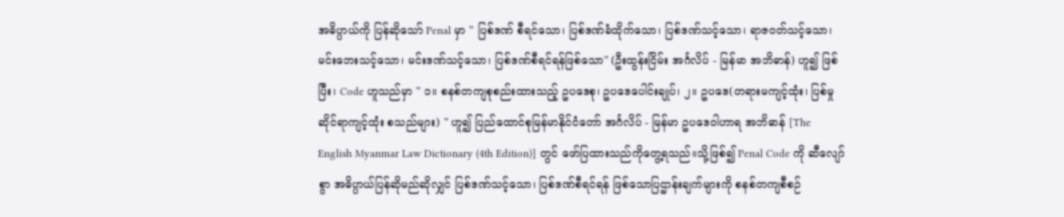အဓိပ္ပာယ်ကို ပြန်ဆိုသော် Penal မှာ " ပြစ်ဒဏ် စီရင်သော၊ ပြစ်ဒဏ်ခံထိုက်သော၊ ပြစ်ဒဏ်သင့်သော၊ ရာဇ၀တ်သင့်သော၊ မင်းဘေးသင့်သော၊ မင်းဒဏ်သင့်သော၊ ပြစ်ဒဏ်စီရင်ရန်ဖြစ်သော" (ဦးထွန်းငြိမ်း အင်္ဂလိပ် - မြန်မာ အဘိဓာန်) ဟူ၍ ဖြစ်ပြီး၊ Code ဟူသည်မှာ " ၁။ စနစ်တကျစုစည်းထားသည့် ဥပဒေစု၊ ဥပဒေပေါင်းချုပ်၊ ၂။ ဥပဒေ(တရားမကျင့်ထုံး၊ ပြစ်မှုဆိုင်ရာကျင့်ထုံး စသည်များ) " ဟူ၍ ပြည်ထောင်စုမြန်မာနိုင်ငံတော် အင်္ဂလိပ် - မြန်မာ ဥပဒေ၀ါဟာရ အဘိဓာန် [The English Myanmar Law Dictionary (4th Edition)] တွင် ဖော်ပြထားသည်ကိုတွေ့ရသည်။သို့ဖြစ်၍ Penal Code ကို ဆီလျော်စွာ အဓိပ္ပာယ်ပြန်ဆိုမည်ဆိုလျှင် ပြစ်ဒဏ်သင့်သော၊ ပြစ်ဒဏ်စီရင်ရန် ဖြစ်သောပြဌာန်းချက်များကို စနစ်တကျစီစဉ်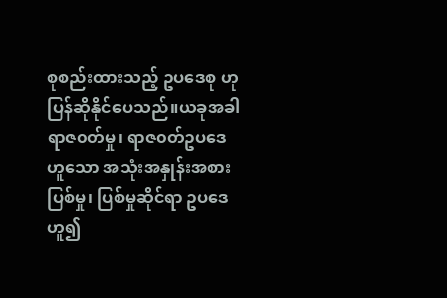စုစည်းထားသည့် ဥပဒေစု ဟု ပြန်ဆိုနိုင်ပေသည်။ယခုအခါ ရာဇ၀တ်မှု၊ ရာဇ၀တ်ဥပဒေ ဟူသော အသုံးအနှုန်းအစား ပြစ်မှု၊ ပြစ်မှုဆိုင်ရာ ဥပဒေ ဟူ၍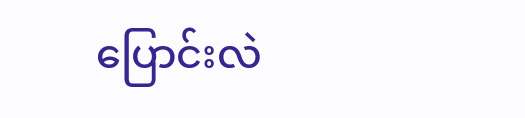ပြောင်းလဲ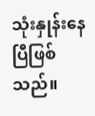သုံးနှုန်းနေပြီဖြစ်သည်။